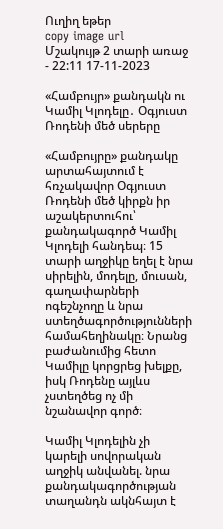Ուղիղ եթեր
copy image url
Մշակույթ 2 տարի առաջ - 22:11 17-11-2023

«Համբույր» քանդակն ու Կամիլ Կլոդելը․ Օգյուստ Ռոդենի մեծ սերերը

«Համբույրը» քանդակը արտահայտում է հռչակավոր Օգյուստ Ռոդենի մեծ կիրքն իր աշակերտուհու՝ քանդակագործ Կամիլ Կլոդելի հանդեպ։ 15 տարի աղջիկը եղել է նրա սիրելին, մոդելը, մուսան, գաղափարների ոգեշնչողը և նրա ստեղծագործությունների համահեղինակը։ Նրանց բաժանումից հետո Կամիլը կորցրեց խելքը, իսկ Ռոդենը այլևս չստեղծեց ոչ մի նշանավոր գործ։

Կամիլ Կլոդելին չի կարելի սովորական աղջիկ անվանել. նրա քանդակագործության տաղանդն ակնհայտ է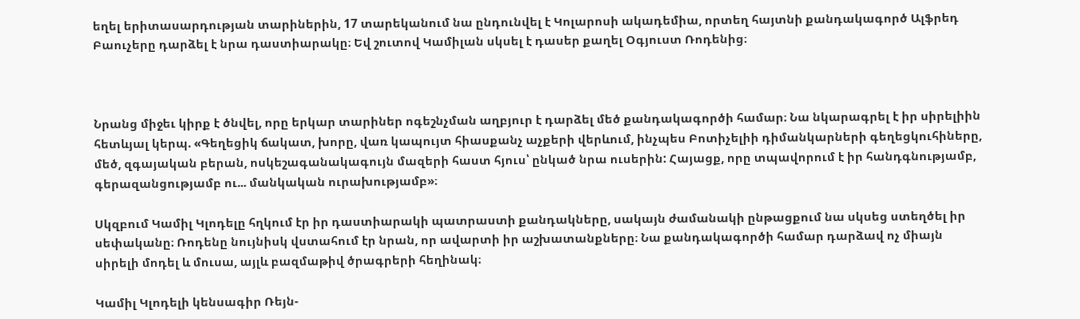եղել երիտասարդության տարիներին, 17 տարեկանում նա ընդունվել է Կոլարոսի ակադեմիա, որտեղ հայտնի քանդակագործ Ալֆրեդ Բաուչերը դարձել է նրա դաստիարակը։ Եվ շուտով Կամիլան սկսել է դասեր քաղել Օգյուստ Ռոդենից։



Նրանց միջեւ կիրք է ծնվել, որը երկար տարիներ ոգեշնչման աղբյուր է դարձել մեծ քանդակագործի համար։ Նա նկարագրել է իր սիրելիին հետևյալ կերպ. «Գեղեցիկ ճակատ, խորը, վառ կապույտ հիասքանչ աչքերի վերևում, ինչպես Բոտիչելիի դիմանկարների գեղեցկուհիները, մեծ, զգայական բերան, ոսկեշագանակագույն մազերի հաստ հյուս՝ ընկած նրա ուսերին: Հայացք, որը տպավորում է իր հանդգնությամբ, գերազանցությամբ ու... մանկական ուրախությամբ»։

Սկզբում Կամիլ Կլոդելը հղկում էր իր դաստիարակի պատրաստի քանդակները, սակայն ժամանակի ընթացքում նա սկսեց ստեղծել իր սեփականը։ Ռոդենը նույնիսկ վստահում էր նրան, որ ավարտի իր աշխատանքները։ Նա քանդակագործի համար դարձավ ոչ միայն սիրելի մոդել և մուսա, այլև բազմաթիվ ծրագրերի հեղինակ։

Կամիլ Կլոդելի կենսագիր Ռեյն-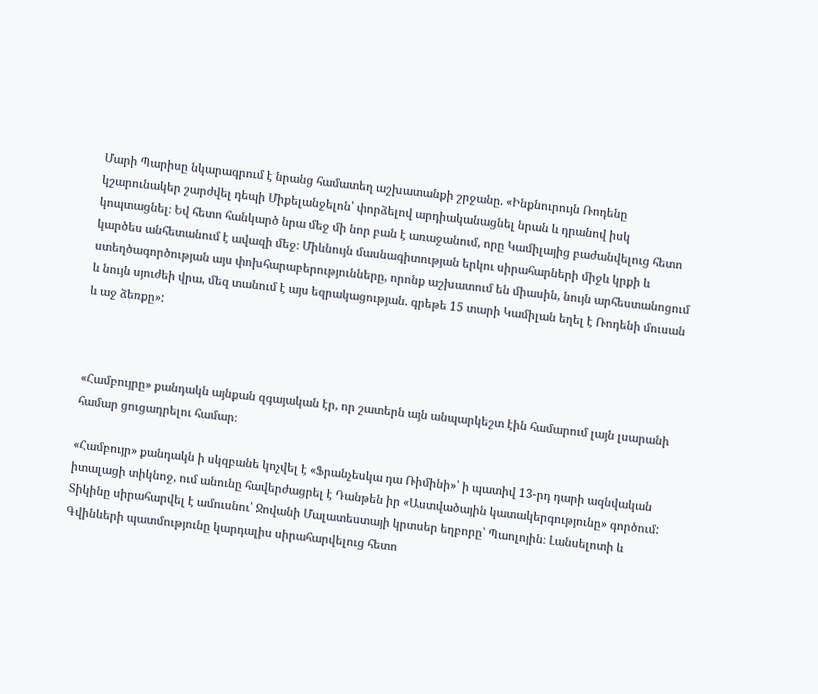Մարի Պարիսը նկարագրում է նրանց համատեղ աշխատանքի շրջանը. «Ինքնուրույն Ռոդենը կշարունակեր շարժվել դեպի Միքելանջելոն՝ փորձելով արդիականացնել նրան և դրանով իսկ կոպտացնել։ Եվ հետո հանկարծ նրա մեջ մի նոր բան է առաջանում, որը Կամիլայից բաժանվելուց հետո կարծես անհետանում է ավազի մեջ։ Միևնույն մասնագիտության երկու սիրահարների միջև կրքի և ստեղծագործության այս փոխհարաբերությունները, որոնք աշխատում են միասին, նույն արհեստանոցում և նույն սյուժեի վրա, մեզ տանում է այս եզրակացության. գրեթե 15 տարի Կամիլան եղել է Ռոդենի մուսան և աջ ձեռքը»:



«Համբույրը» քանդակն այնքան զգայական էր, որ շատերն այն անպարկեշտ էին համարում լայն լսարանի համար ցուցադրելու համար։

«Համբույր» քանդակն ի սկզբանե կոչվել է «Ֆրանչեսկա դա Ռիմինի»՝ ի պատիվ 13-րդ դարի ազնվական իտալացի տիկնոջ, ում անունը հավերժացրել է Դանթեն իր «Աստվածային կատակերգությունը» գործում: Տիկինը սիրահարվել է ամուսնու՝ Ջովանի Մալատեստայի կրտսեր եղբորը՝ Պաոլոյին։ Լանսելոտի և Գվինևերի պատմությունը կարդալիս սիրահարվելուց հետո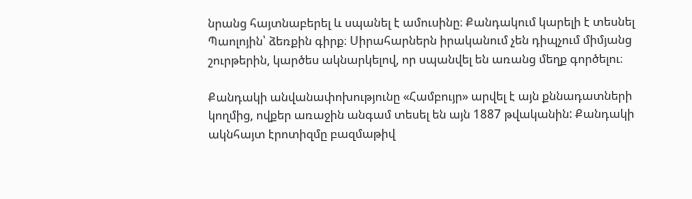նրանց հայտնաբերել և սպանել է ամուսինը։ Քանդակում կարելի է տեսնել Պաոլոյին՝ ձեռքին գիրք։ Սիրահարներն իրականում չեն դիպչում միմյանց շուրթերին, կարծես ակնարկելով, որ սպանվել են առանց մեղք գործելու։

Քանդակի անվանափոխությունը «Համբույր» արվել է այն քննադատների կողմից, ովքեր առաջին անգամ տեսել են այն 1887 թվականին: Քանդակի ակնհայտ էրոտիզմը բազմաթիվ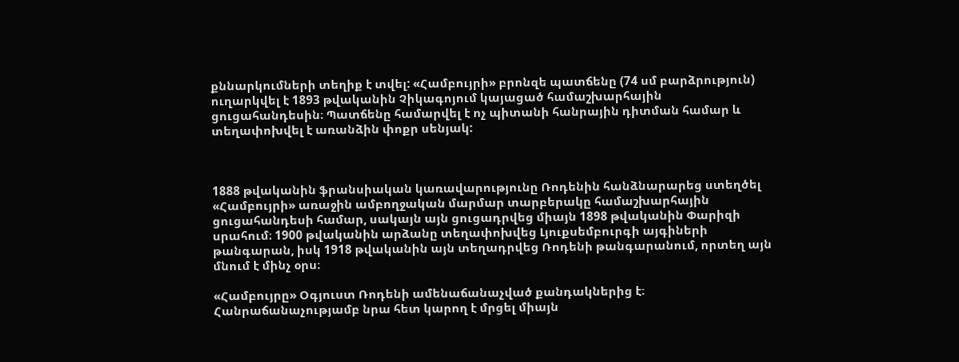քննարկումների տեղիք է տվել: «Համբույրի» բրոնզե պատճենը (74 սմ բարձրություն) ուղարկվել է 1893 թվականին Չիկագոյում կայացած համաշխարհային ցուցահանդեսին։ Պատճենը համարվել է ոչ պիտանի հանրային դիտման համար և տեղափոխվել է առանձին փոքր սենյակ:



1888 թվականին ֆրանսիական կառավարությունը Ռոդենին հանձնարարեց ստեղծել «Համբույրի» առաջին ամբողջական մարմար տարբերակը համաշխարհային ցուցահանդեսի համար, սակայն այն ցուցադրվեց միայն 1898 թվականին Փարիզի սրահում։ 1900 թվականին արձանը տեղափոխվեց Լյուքսեմբուրգի այգիների թանգարան, իսկ 1918 թվականին այն տեղադրվեց Ռոդենի թանգարանում, որտեղ այն մնում է մինչ օրս։

«Համբույրը» Օգյուստ Ռոդենի ամենաճանաչված քանդակներից է։ Հանրաճանաչությամբ նրա հետ կարող է մրցել միայն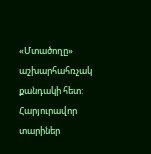«Մտածողը» աշխարհահռչակ քանդակի հետ: Հարյուրավոր տարիներ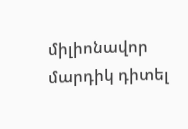միլիոնավոր մարդիկ դիտել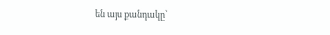են այս քանդակը՝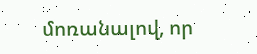մոռանալով, որ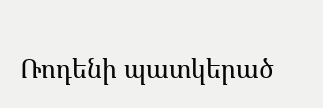Ռոդենի պատկերած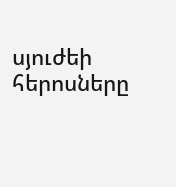սյուժեի հերոսները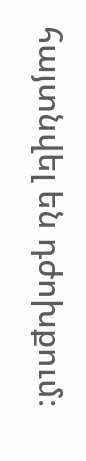հայտնվել են դժոխքում։